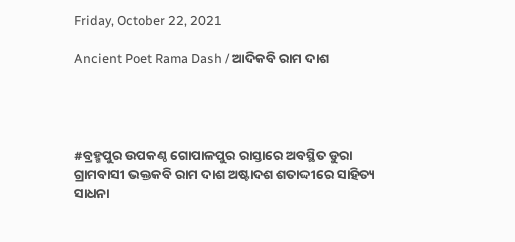Friday, October 22, 2021

Ancient Poet Rama Dash / ଆଦିକବି ରାମ ଦାଶ




#ବ୍ରହ୍ମପୁର ଉପକଣ୍ଠ ଗୋପାଳପୁର ରାସ୍ତାରେ ଅବସ୍ଥିତ ଡୁରା ଗ୍ରାମବାସୀ ଭକ୍ତକବି ରାମ ଦାଶ ଅଷ୍ଟାଦଶ ଶତାଦ୍ଦୀରେ ସାହିତ୍ୟ ସାଧନା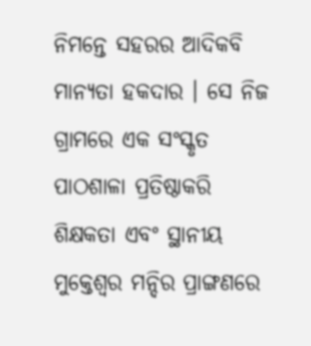ନିମନ୍ତେ ସହରର ଆଦିକବି ମାନ୍ୟତା ହକଦାର । ସେ ନିଜ ଗ୍ରାମରେ ଏକ ସଂସ୍କୃତ ପାଠଶାଳା ପ୍ରତିଷ୍ଠାକରି ଶିକ୍ଷକତା ଏବଂ ସ୍ଥାନୀୟ ମୁକ୍ତେଶ୍ୱର ମନ୍ଦିର ପ୍ରାଙ୍ଗଣରେ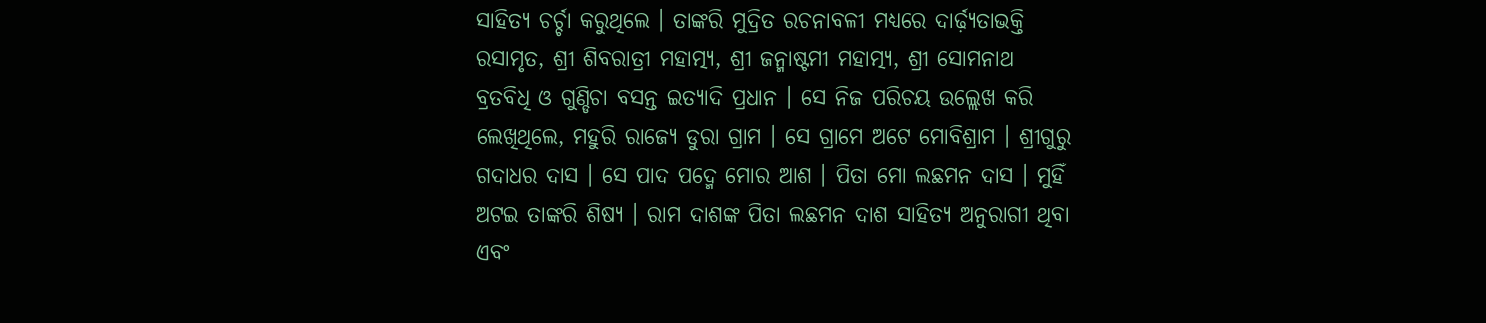ସାହିତ୍ୟ ଚର୍ଚ୍ଚା କରୁଥିଲେ । ତାଙ୍କରି ମୁଦ୍ରିତ ରଚନାବଳୀ ମଧ୍ୟରେ ଦାର୍ଢ଼୍ୟତାଭକ୍ତି ରସାମୃତ, ଶ୍ରୀ ଶିବରାତ୍ରୀ ମହାତ୍ମ୍ୟ, ଶ୍ରୀ ଜନ୍ମାଷ୍ଟମୀ ମହାତ୍ମ୍ୟ, ଶ୍ରୀ ସୋମନାଥ ବ୍ରତବିଧି ଓ ଗୁଣ୍ଡିଚା ବସନ୍ତ ଇତ୍ୟାଦି ପ୍ରଧାନ । ସେ ନିଜ ପରିଚୟ ଉଲ୍ଲେଖ କରି ଲେଖିଥିଲେ, ମହୁରି ରାଜ୍ୟେ ଡୁରା ଗ୍ରାମ । ସେ ଗ୍ରାମେ ଅଟେ ମୋବିଶ୍ରାମ । ଶ୍ରୀଗୁରୁ ଗଦାଧର ଦାସ । ସେ ପାଦ ପଦ୍ମେ ମୋର ଆଶ । ପିତା ମୋ ଲଛମନ ଦାସ । ମୁହିଁ ଅଟଇ ତାଙ୍କରି ଶିଷ୍ୟ । ରାମ ଦାଶଙ୍କ ପିତା ଲଛମନ ଦାଶ ସାହିତ୍ୟ ଅନୁରାଗୀ ଥିବା ଏବଂ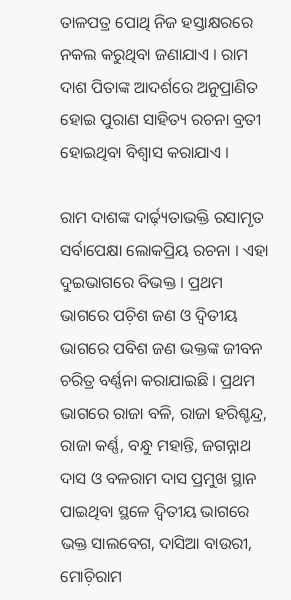ତାଳପତ୍ର ପୋଥି ନିଜ ହସ୍ତାକ୍ଷରରେ ନକଲ କରୁଥିବା ଜଣାଯାଏ । ରାମ ଦାଶ ପିତାଙ୍କ ଆଦର୍ଶରେ ଅନୁପ୍ରାଣିତ ହୋଇ ପୁରାଣ ସାହିତ୍ୟ ରଚନା ବ୍ରତୀ ହୋଇଥିବା ବିଶ୍ୱାସ କରାଯାଏ ।

ରାମ ଦାଶଙ୍କ ଦାର୍ଢ଼୍ୟତାଭକ୍ତି ରସାମୃତ ସର୍ବାପେକ୍ଷା ଲୋକପ୍ରିୟ ରଚନା । ଏହା ଦୁଇଭାଗରେ ବିଭକ୍ତ । ପ୍ରଥମ ଭାଗରେ ପଚ଼ିଶ ଜଣ ଓ ଦ୍ୱିତୀୟ ଭାଗରେ ପବିଶ ଜଣ ଭକ୍ତଙ୍କ ଜୀବନ ଚରିତ୍ର ବର୍ଣ୍ଣନା କରାଯାଇଛି । ପ୍ରଥମ ଭାଗରେ ରାଜା ବଳି, ରାଜା ହରିଶ୍ଚନ୍ଦ୍ର, ରାଜା କର୍ଣ୍ଣ, ବନ୍ଧୁ ମହାନ୍ତି, ଜଗନ୍ନାଥ ଦାସ ଓ ବଳରାମ ଦାସ ପ୍ରମୁଖ ସ୍ଥାନ ପାଇଥିବା ସ୍ଥଳେ ଦ୍ୱିତୀୟ ଭାଗରେ ଭକ୍ତ ସାଲବେଗ, ଦାସିଆ ବାଉରୀ, ମୋଚ଼ିରାମ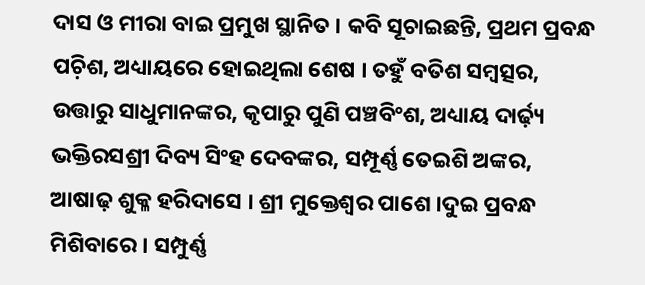ଦାସ ଓ ମୀରା ବାଇ ପ୍ରମୁଖ ସ୍ଥାନିତ । କବି ସୂଚାଇଛନ୍ତି, ପ୍ରଥମ ପ୍ରବନ୍ଧ ପଚ଼ିଶ, ଅଧ୍ୟାୟରେ ହୋଇଥିଲା ଶେଷ । ତହୁଁ ବତିଶ ସମ୍ୱତ୍ସର, ଉତ୍ତାରୁ ସାଧୁମାନଙ୍କର, କୃପାରୁ ପୁଣି ପଞ୍ଚବିଂଶ, ଅଧ୍ୟାୟ ଦାର୍ଢ଼୍ୟ ଭକ୍ତିରସଶ୍ରୀ ଦିବ୍ୟ ସିଂହ ଦେବଙ୍କର, ସମ୍ପୂର୍ଣ୍ଣ ତେଇଶି ଅଙ୍କର, ଆଷାଢ଼ ଶୁକ୍ଳ ହରିଦାସେ । ଶ୍ରୀ ମୁକ୍ତେଶ୍ୱର ପାଶେ ।ଦୁଇ ପ୍ରବନ୍ଧ ମିଶିବାରେ । ସମ୍ପୁର୍ଣ୍ଣ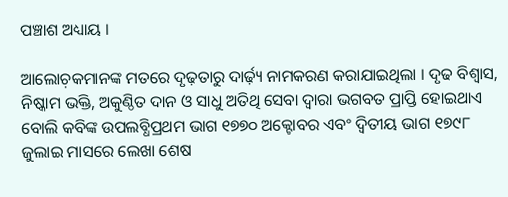ପଞ୍ଚାଶ ଅଧ୍ୟାୟ ।

ଆଲୋଚ଼କମାନଙ୍କ ମତରେ ଦୃଢ଼ତାରୁ ଦାର୍ଢ଼୍ୟ ନାମକରଣ କରାଯାଇଥିଲା । ଦୃଢ ବିଶ୍ୱାସ, ନିଷ୍କାମ ଭକ୍ତି, ଅକୁଣ୍ଠିତ ଦାନ ଓ ସାଧୁ ଅତିଥି ସେବା ଦ୍ୱାରା ଭଗବତ ପ୍ରାପ୍ତି ହୋଇଥାଏ ବୋଲି କବିଙ୍କ ଉପଲବ୍ଧିପ୍ରଥମ ଭାଗ ୧୭୭୦ ଅକ୍ଟୋବର ଏବଂ ଦ୍ୱିତୀୟ ଭାଗ ୧୭୯୮ ଜୁଲାଇ ମାସରେ ଲେଖା ଶେଷ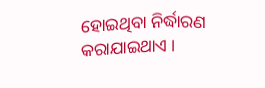ହୋଇଥିବା ନିର୍ଦ୍ଧାରଣ କରାଯାଇଥାଏ ।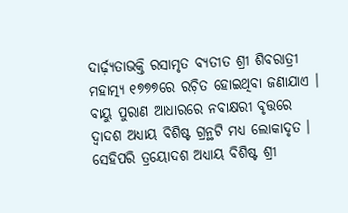ଦାର୍ଢ଼୍ୟତାଭକ୍ତି ରସାମୃତ ବ୍ୟତୀତ ଶ୍ରୀ ଶିବରାତ୍ରୀ ମହାତ୍ମ୍ୟ ୧୭୭୭ରେ ରଚ଼ିତ ହୋଇଥିବା ଜଣାଯାଏ । ବାୟୁ ପୁରାଣ ଆଧାରରେ ନବାକ୍ଷରୀ ବୃତ୍ତରେ ଦ୍ୱାଦଶ ଅଧ୍ୟାୟ ବିଶିଷ୍ଟ ଗ୍ରନ୍ଥଟି ମଧ୍ୟ ଲୋକାଦୃତ । ସେହିପରି ତ୍ରୟୋଦଶ ଅଧ୍ୟାୟ ବିଶିଷ୍ଟ ଶ୍ରୀ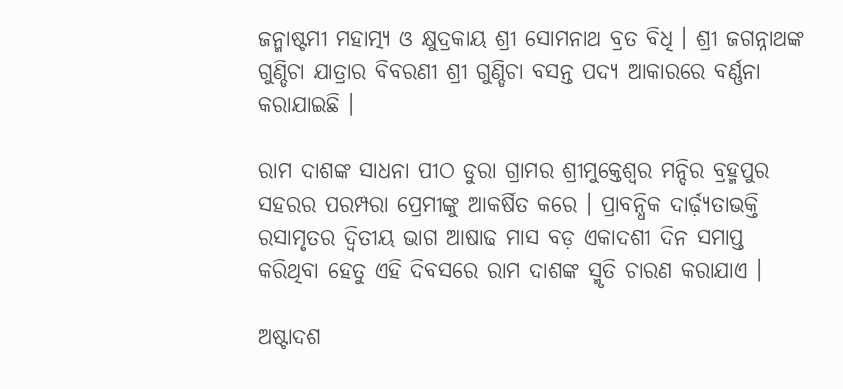ଜନ୍ମାଷ୍ଟମୀ ମହାତ୍ମ୍ୟ ଓ କ୍ଷୁଦ୍ରକାୟ ଶ୍ରୀ ସୋମନାଥ ବ୍ରତ ବିଧି । ଶ୍ରୀ ଜଗନ୍ନାଥଙ୍କ ଗୁଣ୍ଡିଚା ଯାତ୍ରାର ବିବରଣୀ ଶ୍ରୀ ଗୁଣ୍ଡିଚା ବସନ୍ତ ପଦ୍ୟ ଆକାରରେ ବର୍ଣ୍ଣନା କରାଯାଇଛି ।

ରାମ ଦାଶଙ୍କ ସାଧନା ପୀଠ ଡୁରା ଗ୍ରାମର ଶ୍ରୀମୁକ୍ତେଶ୍ୱର ମନ୍ଦିର ବ୍ରହ୍ମପୁର ସହରର ପରମ୍ପରା ପ୍ରେମୀଙ୍କୁ ଆକର୍ଷିତ କରେ । ପ୍ରାବନ୍ଧିକ ଦାର୍ଢ଼୍ୟତାଭକ୍ତି ରସାମୃତର ଦ୍ୱିତୀୟ ଭାଗ ଆଷାଢ ମାସ ବଡ଼ ଏକାଦଶୀ ଦିନ ସମାପ୍ତ କରିଥିବା ହେତୁ ଏହି ଦିବସରେ ରାମ ଦାଶଙ୍କ ସ୍ମୃତି ଚାରଣ କରାଯାଏ ।

ଅଷ୍ଟାଦଶ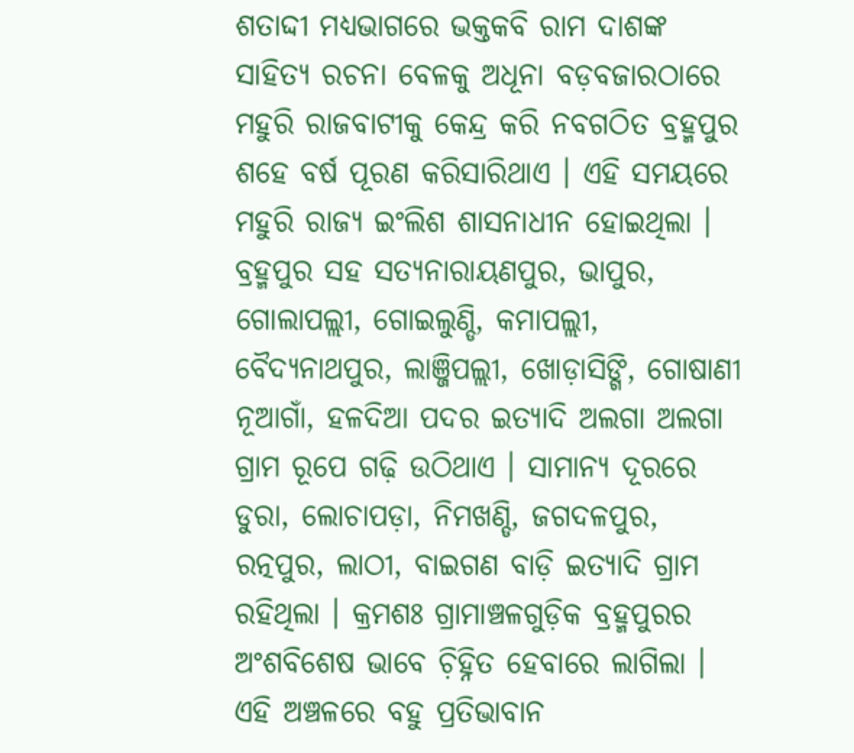ଶତାଦ୍ଦୀ ମଧ୍ୟଭାଗରେ ଭକ୍ତକବି ରାମ ଦାଶଙ୍କ ସାହିତ୍ୟ ରଚନା ବେଳକୁ ଅଧୂନା ବଡ଼ବଜାରଠାରେ ମହୁରି ରାଜବାଟୀକୁ କେନ୍ଦ୍ର କରି ନବଗଠିତ ବ୍ରହ୍ମପୁର ଶହେ ବର୍ଷ ପୂରଣ କରିସାରିଥାଏ । ଏହି ସମୟରେ ମହୁରି ରାଜ୍ୟ ଇଂଲିଶ ଶାସନାଧୀନ ହୋଇଥିଲା । ବ୍ରହ୍ମପୁର ସହ ସତ୍ୟନାରାୟଣପୁର, ଭାପୁର, ଗୋଲାପଲ୍ଲୀ, ଗୋଇଲୁଣ୍ଡି, କମାପଲ୍ଲୀ, ବୈଦ୍ୟନାଥପୁର, ଲାଞ୍ଜିପଲ୍ଲୀ, ଖୋଡ଼ାସିଙ୍ଗି, ଗୋଷାଣୀ ନୂଆଗାଁ, ହଳଦିଆ ପଦର ଇତ୍ୟାଦି ଅଲଗା ଅଲଗା ଗ୍ରାମ ରୂପେ ଗଢ଼ି ଉଠିଥାଏ । ସାମାନ୍ୟ ଦୂରରେ ଡୁରା, ଲୋଚାପଡ଼ା, ନିମଖଣ୍ଡି, ଜଗଦଳପୁର, ରତ୍ନପୁର, ଲାଠୀ, ବାଇଗଣ ବାଡ଼ି ଇତ୍ୟାଦି ଗ୍ରାମ ରହିଥିଲା । କ୍ରମଶଃ ଗ୍ରାମାଞ୍ଚଳଗୁଡ଼ିକ ବ୍ରହ୍ମପୁରର ଅଂଶବିଶେଷ ଭାବେ ଚ଼ିହ୍ନିତ ହେବାରେ ଲାଗିଲା । ଏହି ଅଞ୍ଚଳରେ ବହୁ ପ୍ରତିଭାବାନ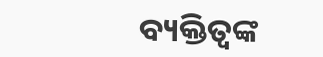ବ୍ୟକ୍ତିତ୍ୱଙ୍କ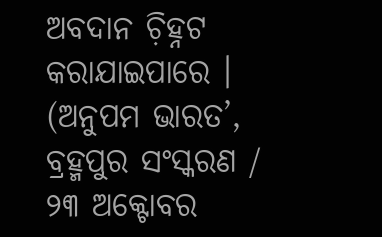ଅବଦାନ ଚ଼ିହ୍ନଟ କରାଯାଇପାରେ ।
(ଅନୁପମ ଭାରତ’, ବ୍ରହ୍ମପୁର ସଂସ୍କରଣ /  ୨୩ ଅକ୍ଟୋବର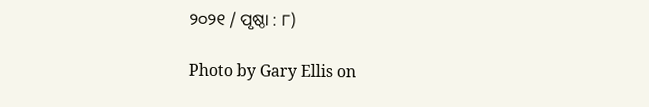୨୦୨୧ / ପୃଷ୍ଠା : ୮)

Photo by Gary Ellis on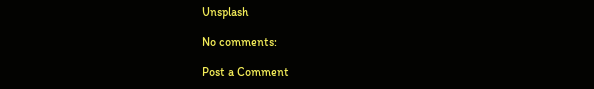Unsplash

No comments:

Post a Comment